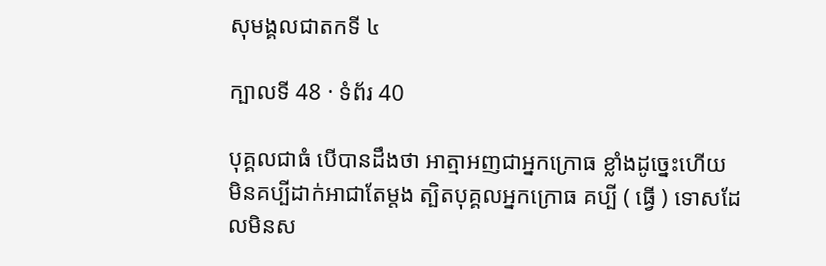សុមង្គលជាតកទី ៤

ក្បាលទី 48 · ទំព័រ 40

បុគ្គលជាធំ បើបានដឹងថា អាត្មាអញជាអ្នកក្រោធ ខ្លាំងដូច្នេះហើយ មិនគប្បីដាក់អាជាតែម្តង ត្បិតបុគ្គលអ្នកក្រោធ គប្បី ( ធ្វើ ) ទោសដែលមិនស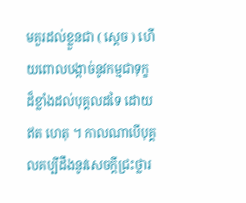មគួរដល់ខ្លួនជា ( ស្តេច ) ហើយពោលបង្កាច់នូវកម្មជាទុក្ខដ៏ខ្លាំងដល់បុគ្គលដទៃ ដោយឥត ហេតុ ។ កាលណាបើបុគ្គលគប្បីដឹងនូវសេចក្តីជ្រះថ្លារ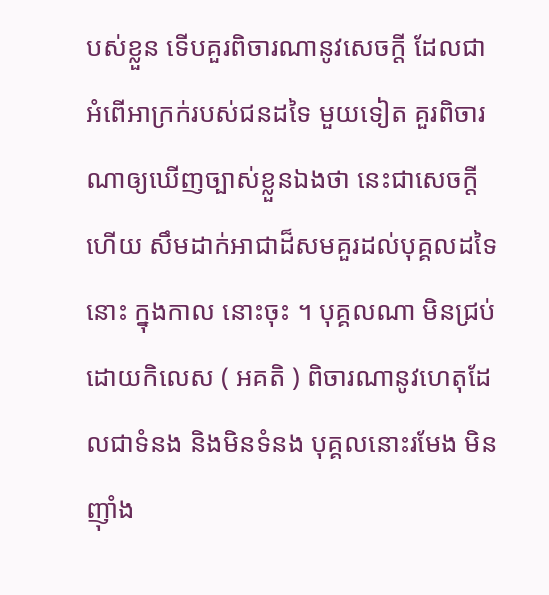បស់ខ្លួន ទើបគួរពិចារណានូវសេចក្តី ដែលជាអំពើអាក្រក់របស់ជនដទៃ មួយទៀត គួរពិចារណាឲ្យឃើញច្បាស់ខ្លួនឯងថា នេះជាសេចក្តី ហើយ សឹមដាក់អាជាដ៏សមគួរដល់បុគ្គលដទៃនោះ ក្នុងកាល នោះចុះ ។ បុគ្គលណា មិនជ្រប់ដោយកិលេស ( អគតិ ) ពិចារណានូវហេតុដែលជាទំនង និងមិនទំនង បុគ្គលនោះរមែង មិនញ៉ាំង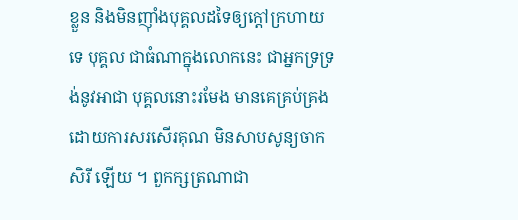ខ្លួន និងមិនញ៉ាំងបុគ្គលដទៃឲ្យក្តៅក្រហាយទេ បុគ្គល ជាធំណាក្នុងលោកនេះ ជាអ្នកទ្រទ្រង់នូវអាជា បុគ្គលនោះរមែង មានគេគ្រប់គ្រងដោយការសរសើរគុណ មិនសាបសូន្យចាកសិរី ឡើយ ។ ពួកក្សត្រណាជា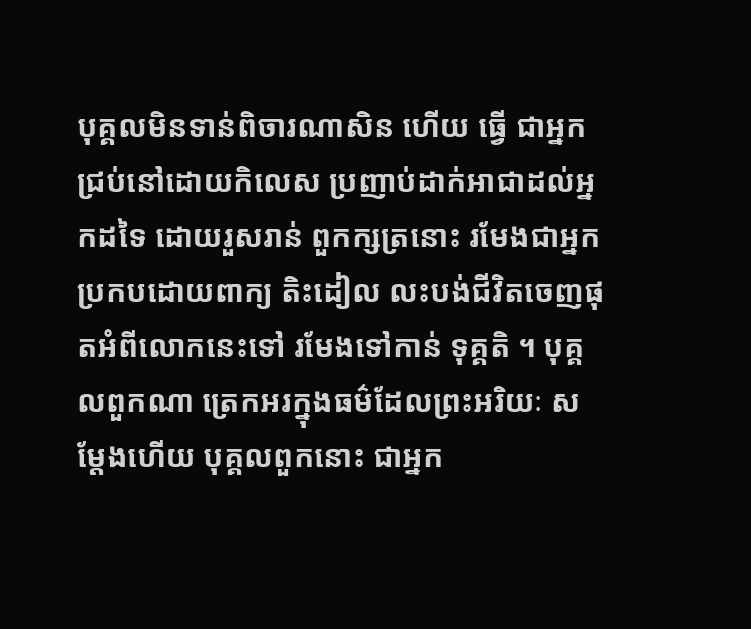បុគ្គលមិនទាន់ពិចារណាសិន ហើយ ធ្វើ ជាអ្នកជ្រប់នៅដោយកិលេស ប្រញាប់ដាក់អាជាដល់អ្នកដទៃ ដោយរួសរាន់ ពួកក្សត្រនោះ រមែងជាអ្នកប្រកបដោយពាក្យ តិះដៀល លះបង់ជីវិតចេញផុតអំពីលោកនេះទៅ រមែងទៅកាន់ ទុគ្គតិ ។ បុគ្គលពួកណា ត្រេកអរក្នុងធម៌ដែលព្រះអរិយៈ សម្តែងហើយ បុគ្គលពួកនោះ ជាអ្នក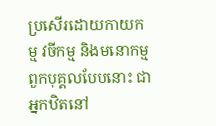ប្រសើរដោយកាយកម្ម វចីកម្ម និងមនោកម្ម ពួកបុគ្គលបែបនោះ ជាអ្នកឋិតនៅ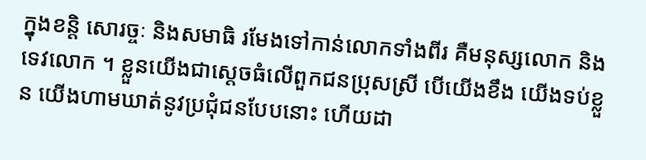ក្នុងខន្តិ សោរច្ចៈ និងសមាធិ រមែងទៅកាន់លោកទាំងពីរ គឺមនុស្សលោក និងទេវលោក ។ ខ្លួនយើងជាស្តេចធំលើពួកជនប្រុសស្រី បើយើងខឹង យើងទប់ខ្លួន យើងហាមឃាត់នូវប្រជុំជនបែបនោះ ហើយដា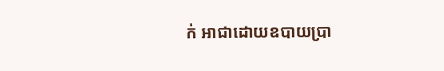ក់ អាជាដោយឧបាយប្រា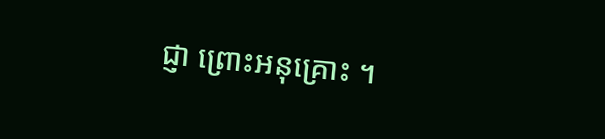ជ្ញា ព្រោះអនុគ្រោះ ។